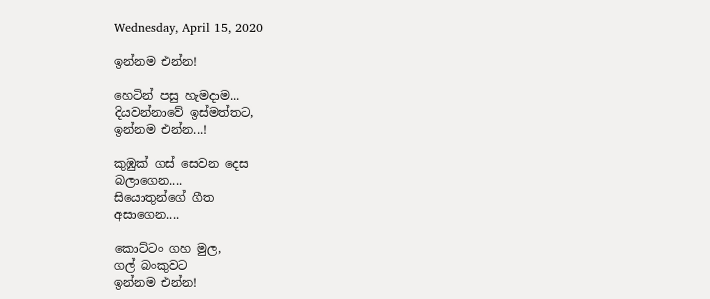Wednesday, April 15, 2020

ඉන්නම එන්න!

හෙටින් පසු හැමදාම...
දියවන්නාවේ ඉස්මත්තට,
ඉන්නම එන්න...!

කුඹුක් ගස් සෙවන දෙස
බලාගෙන....
සියොතුන්ගේ ගීත
අසාගෙන....

කොට්ටං ගහ මුල,
ගල් බංකුවට
ඉන්නම එන්න!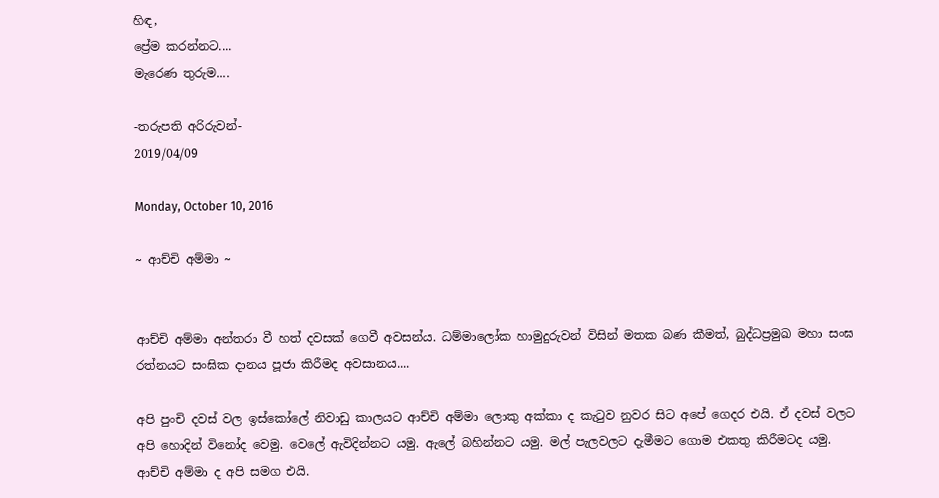හිඳ,
ප්‍රේම කරන්නට....
මැරෙණ තුරුම....

-තරුපති අරිරුවන්-
2019/04/09

Monday, October 10, 2016

~ ආච්චි අම්මා ~


ආච්චි අම්මා අන්තරා වී හත් දවසක් ගෙවී අවසන්ය. ධම්මාලෝක හාමුදුරුවන් විසින් මතක බණ කීමත්, බුද්ධප්‍රමුඛ මහා සංඝ රත්නයට සංඝික දානය පූජා කිරීමද අවසානය....

අපි පුංචි දවස් වල ඉස්කෝලේ නිවාඩු කාලයට ආච්චි අම්මා ලොකු අක්කා ද කැටුව නුවර සිට අපේ ගෙදර එයි. ඒ දවස් වලට අපි හොදින් විනෝද වෙමු. වෙලේ ඇවිදින්නට යමු. ඇලේ බහින්නට යමු. මල් පැලවලට දැමීමට ගොම එකතු කිරීමටද යමු. ආච්චි අම්මා ද අපි සමග එයි.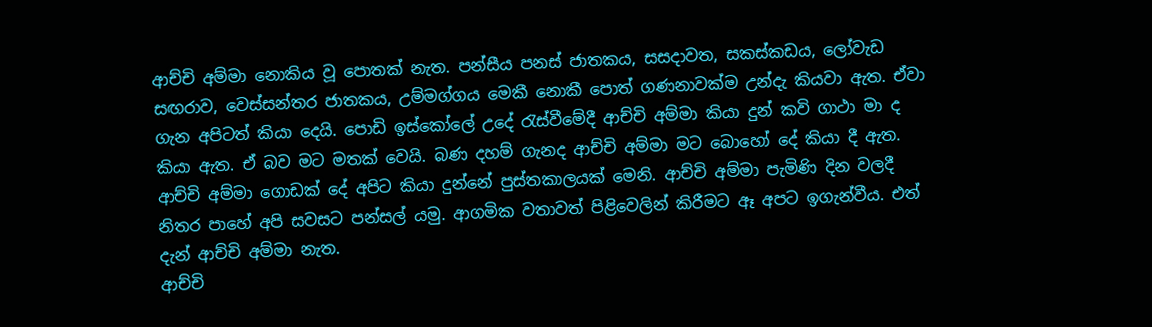ආච්චි අම්මා නොකිය වූ පොතක් නැත. පන්සීය පනස් ජාතකය, සසදාවත, සකස්කඩය, ලෝවැඩ සඟරාව, වෙස්සන්තර ජාතකය, උම්මග්ගය මෙකී නොකී පොත් ගණනාවක්ම උන්දැ කියවා ඇත. ඒවා ගැන අපිටත් කියා දෙයි. පොඩි ඉස්කෝලේ උදේ රැස්වීමේදී ආච්චි අම්මා කියා දුන් කවි ගාථා මා ද කියා ඇත. ඒ බව මට මතක් වෙයි. බණ දහම් ගැනද ආච්චි අම්මා මට බොහෝ දේ කියා දී ඇත. ආච්චි අම්මා ගොඩක් දේ අපිට කියා දුන්නේ පුස්තකාලයක් මෙනි. ආච්චි අම්මා පැමිණි දින වලදී නිතර පාහේ අපි සවසට පන්සල් යමු. ආගමික වතාවත් පිළිවෙලින් කිරීමට ඈ අපට ඉගැන්වීය. එත් දැන් ආච්චි අම්මා නැත.
ආච්චි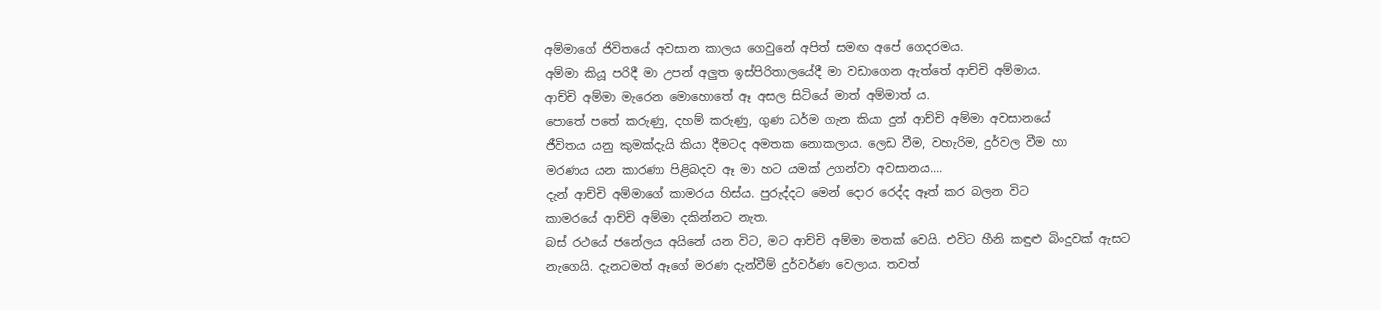අම්මාගේ ජිවිතයේ අවසාන කාලය ගෙවුනේ අපිත් සමඟ අපේ ගෙදරමය.
අම්මා කියූ පරිදී මා උපන් අලුත ඉස්පිරිතාලයේදී මා වඩාගෙන ඇත්තේ ආච්චි අම්මාය.
ආච්චි අම්මා මැරෙන මොහොතේ ඈ අසල සිටියේ මාත් අම්මාත් ය.
පොතේ පතේ කරුණු, දහම් කරුණු, ගුණ ධර්ම ගැන කියා දුන් ආච්චි අම්මා අවසානයේ
ජීවිතය යනු කුමක්දැයි කියා දීමටද අමතක නොකලාය. ලෙඩ වීම, වහැරිම, දුර්වල වීම හා
මරණය යන කාරණා පිළිබදව ඈ මා හට යමක් උගන්වා අවසානය....
දැන් ආච්චි අම්මාගේ කාමරය හිස්ය. පුරුද්දට මෙන් දොර රෙද්ද ඈත් කර බලන විට
කාමරයේ ආච්චි අම්මා දකින්නට නැත.
බස් රථයේ ජනේලය අයිනේ යන විට, මට ආච්චි අම්මා මතක් වෙයි. එවිට හීනි කඳුළු බිංදුවක් ඇසට නැගෙයි. දැනටමත් ඈගේ මරණ දැන්වීම් දුර්වර්ණ වෙලාය. තවත්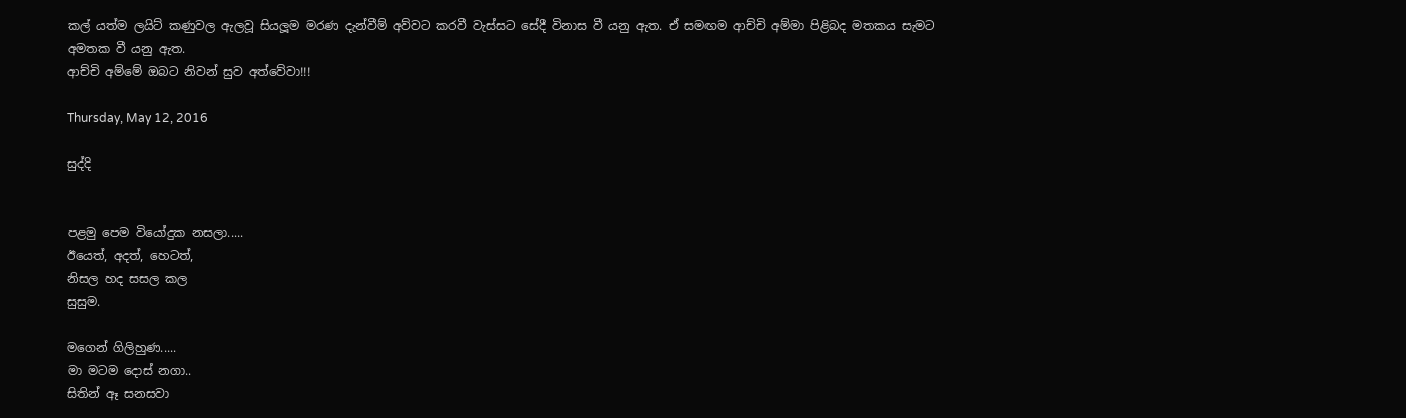කල් යත්ම ලයිට් කණුවල ඇලවූ සියලූම මරණ දැන්වීම් අව්වට කරවී වැස්සට සේදී විනාස වී යනු ඇත. ඒ සමඟම ආච්චි අම්මා පිළිබද මතකය සැමට අමතක වී යනු ඇත.
ආච්චි අම්මේ ඔබට නිවන් සුව අත්වේවා!!!

Thursday, May 12, 2016

සුද්දි


පළමු පෙම වියෝදුක නසලා.....
ඊයෙත්, අදත්, හෙටත්,
නිසල හද සසල කල
සුසුම.

මගෙන් ගිලිහුණ.....
මා මටම දොස් නගා..
සිතින් ඈ සනසවා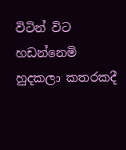විටින් විට හඩන්නෙමි
හුදකලා කතරකදී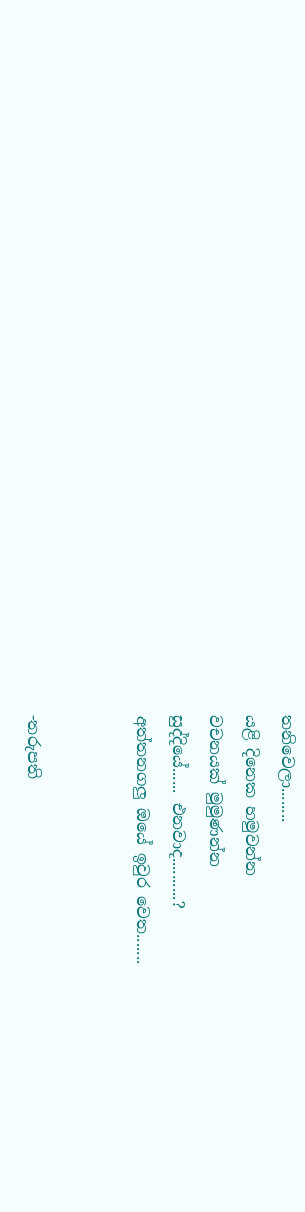තනිවෙලා........
යළි දිනෙක හමුවන්න
වචනයක් මුමුණන්න
සුද්දියේ...... එනවාද..........?
අත්තනගලු ඔයේ ඉවුර වෙත.......


-තරුපති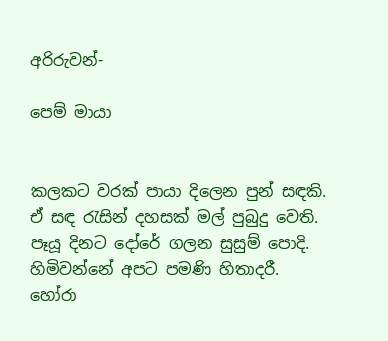අරිරුවන්-

පෙම් මායා


කලකට වරක් පායා දිලෙන පුන් සඳකි.
ඒ සඳ රැසින් දහසක් මල් පුබුදු වෙති.
පෑයූ දිනට දෝරේ ගලන සුසුම් පොදි.
හිමිවන්නේ අපට පමණි හිතාදරී.
හෝරා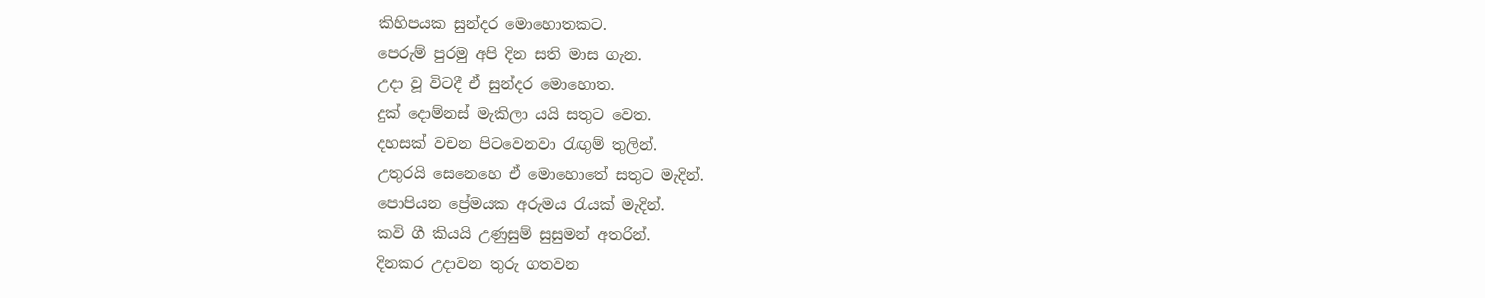කිහිපයක සුන්දර මොහොතකට.
පෙරුම් පුරමු අපි දින සති මාස ගැන.
උදා වූ විටදී ඒ සුන්දර මොහොත.
දුක් දොම්නස් මැකිලා යයි සතුට වෙත.
දහසක් වචන පිටවෙනවා රැඟුම් තුලින්.
උතුරයි සෙනෙහෙ ඒ මොහොතේ සතුට මැදින්.
පොපියන ප්‍රේමයක අරුමය රැයක් මැදින්.
කවි ගී කියයි උණුසුම් සුසුමන් අතරින්.
දිනකර උදාවන තුරු ගතවන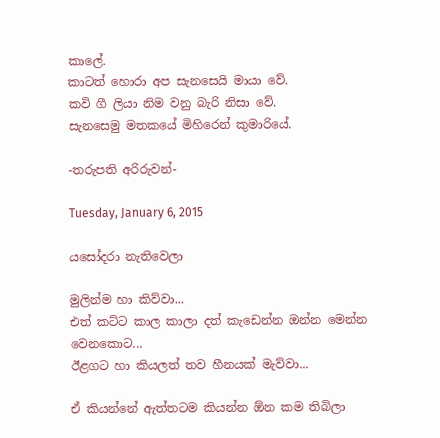කාලේ.
කාටත් හොරා අප සැනසෙයි මායා වේ.
කවි ගී ලියා නිම වනු බැරි නිසා වේ.
සැනසෙමු මතකයේ මිහිරෙන් කුමාරියේ.

-තරුපති අරිරුවන්-

Tuesday, January 6, 2015

යසෝදරා නැතිවෙලා

මුලින්ම හා කිව්වා...
එත් කට්ට කාල කාලා දත් කැඩෙන්න ඔන්න මෙන්න වෙනකොට...
ඊළගට හා කියලත් තව හීනයක් මැව්වා...

ඒ කියන්නේ ඇත්තටම කියන්න ඕන කම තිබිලා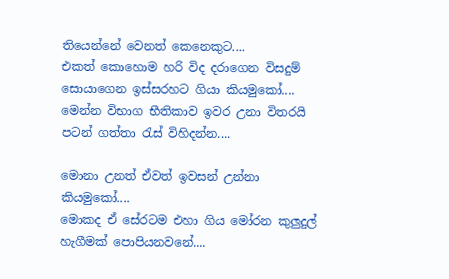තියෙන්නේ වෙනත් කෙනෙකුට....
එකත් කොහොම හරි විද දරාගෙන විසදුම් සොයාගෙන ඉස්සරහට ගියා කියමුකෝ....
මෙන්න විභාග භීතිකාව ඉවර උනා විතරයි පටන් ගත්තා රැස් විහිදන්න....

මොනා උනත් ඒවත් ඉවසන් උන්නා කියමුකෝ....
මොකද ඒ සේරටම එහා ගිය මෝරන කුලුදුල් හැගීමක් පොපියනවනේ....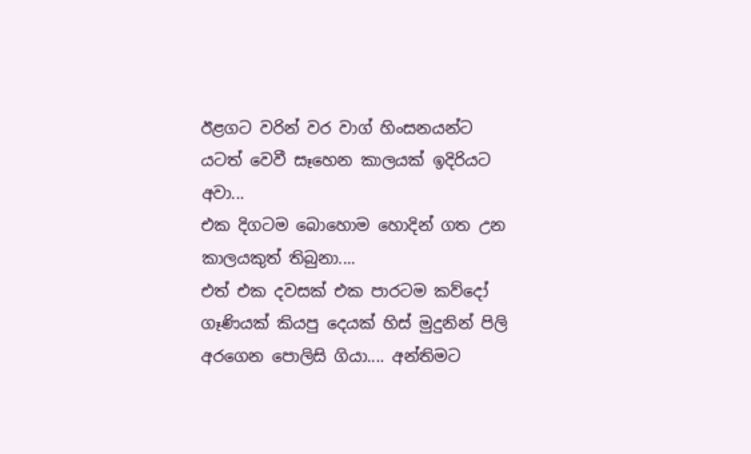ඊළගට වරින් වර වාග් හිංසනයන්ට යටත් වෙවී සෑහෙන කාලයක් ඉදිරියට අවා...
එක දිගටම බොහොම හොදින් ගත උන කාලයකුත් තිබුනා....
එත් එක දවසක් එක පාරටම කව්දෝ ගෑණියක් කියපු දෙයක් හිස් මුදුනින් පිලි අරගෙන පොලිසි ගියා.... අන්තිමට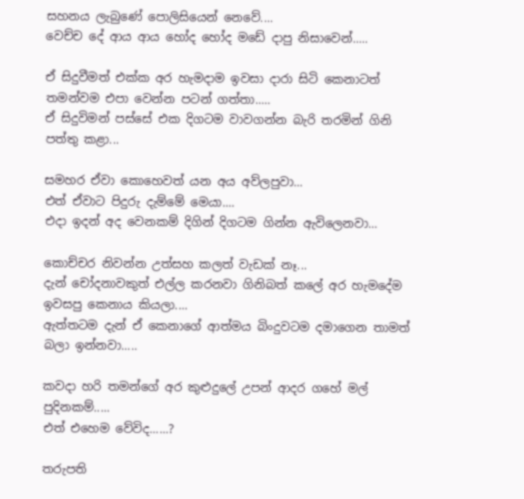සහනය ලැබුණේ පොලිසියෙන් නෙවේ....
වෙච්ච දේ ආය ආය හෝද හෝද මඩේ දාපු නිසාවෙන්.....

ඒ සිදුවීමත් එක්ක අර හැමදාම ඉවසා දාරා සිටි කෙනාටත් තමන්වම එපා වෙන්න පටන් ගත්තා.....
ඒ සිදුවිමන් පස්සේ එක දිගටම වාවගන්න බැරි තරමින් ගිනි පත්තු කළා...

සමහර ඒවා කොහෙවත් යන අය අව්ලපුවා...
එත් ඒවාට පිදුරු දැම්මේ මෙයා....
එදා ඉදන් අද වෙනකම් දිගින් දිගටම ගින්න ඇවිලෙනවා...

කොච්චර නිවන්න උත්සහ කලත් වැඩක් නෑ...
දැන් චෝදනාවකුත් එල්ල කරනවා ගිනිබත් කලේ අර හැමදේම ඉවසපු කෙනාය කියලා....
ඇත්තටම දැන් ඒ කෙනාගේ ආත්මය බිංදුවටම දමාගෙන තාමත් බලා ඉන්නවා.....

කවදා හරි තමන්ගේ අර කුළුදුලේ උපන් ආදර ගහේ මල් පුදිනකම්.....
එත් එහෙම වේවිද......?

තරුපති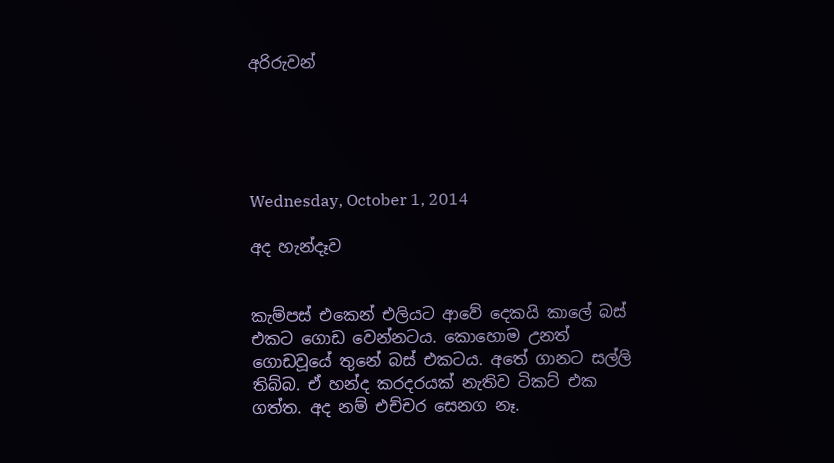අරිරුවන්





Wednesday, October 1, 2014

අද හැන්දෑව


කැම්පස් එකෙන් එලියට ආවේ දෙකයි කාලේ බස් එකට ගොඩ වෙන්නටය. කොහොම උනත් ගොඩවූයේ තුනේ බස් එකටය. අතේ ගානට සල්ලි තිබ්බ. ඒ හන්ද කරදරයක් නැතිව ටිකට් එක ගත්ත. අද නම් එච්චර සෙනග නෑ.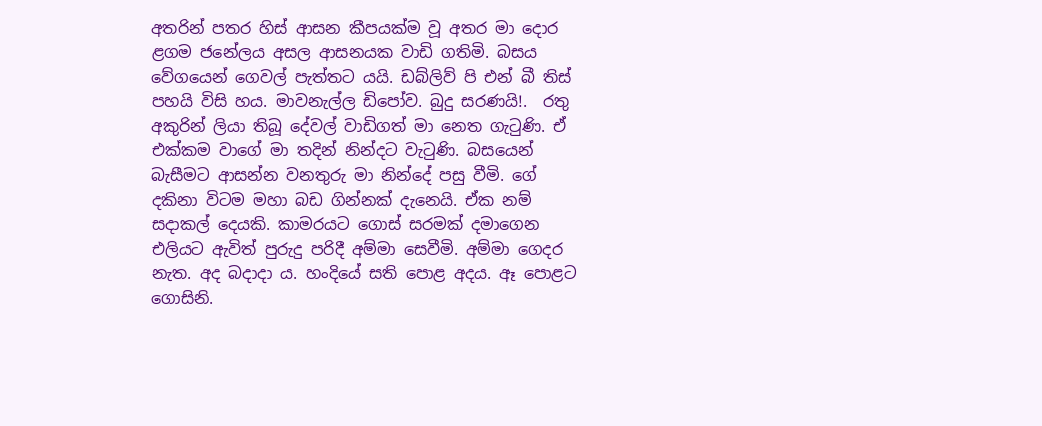අතරින් පතර හිස් ආසන කීපයක්ම වූ අතර මා දොර ළගම ජනේලය අසල ආසනයක වාඩි ගතිමි. බසය වේගයෙන් ගෙවල් පැත්තට යයි. ඩබ්ලිව් පි එන් බී තිස් පහයි විසි හය. මාවනැල්ල ඩිපෝව. බුදු සරණයි!.  රතු අකුරින් ලියා තිබූ දේවල් වාඩිගත් මා නෙත ගැටුණි. ඒ එක්කම වාගේ මා තදින් නින්දට වැටුණි. බසයෙන් බැසීමට ආසන්න වනතුරු මා නින්දේ පසු වීමි. ගේ දකිනා විටම මහා බඩ ගින්නක් දැනෙයි. ඒක නම් සදාකල් දෙයකි. කාමරයට ගොස් සරමක් දමාගෙන එලියට ඇවිත් පුරුදු පරිදී අම්මා සෙවීමි. අම්මා ගෙදර නැත. අද බදාදා ය. හංදියේ සති පොළ අදය. ඈ පොළට ගොසිනි.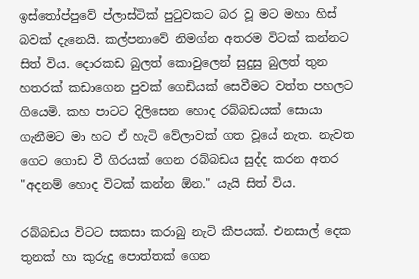ඉස්තෝප්පුවේ ප්ලාස්ටික් පුටුවකට බර වූ මට මහා හිස් බවක් දැනෙයි. කල්පනාවේ නිමග්න අතරම විටක් කන්නට සිත් විය. දොරකඩ බුලත් කොවුලෙන් සුදුසු බුලත් තුන හතරක් කඩාගෙන පුවක් ගෙඩියක් සෙවීමට වත්ත පහලට ගියෙමි. කහ පාටට දිලිසෙන හොද රබ්බඩයක් සොයා ගැනීමට මා හට ඒ හැටි වේලාවක් ගත වූයේ නැත. නැවත ගෙට ගොඩ වී ගිරයක් ගෙන රබ්බඩය සුද්ද කරන අතර "අදනම් හොද විටක් කන්න ඕන." යැයි සිත් විය.

රබ්බඩය විටට සකසා කරාබු නැටි කීපයක්. එනසාල් දෙක තුනක් හා කුරුදු පොත්තක් ගෙන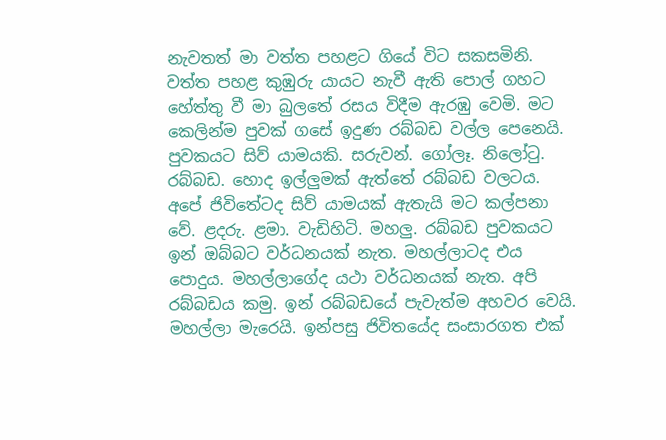නැවතත් මා වත්ත පහළට ගියේ විට සකසමිනි. වත්ත පහළ කුඹුරු යායට නැවී ඇති පොල් ගහට හේත්තු වී මා බුලතේ රසය විදීම ඇරඹු වෙමි. මට කෙලින්ම පුවක් ගසේ ඉදුණ රබ්බඩ වල්ල පෙනෙයි. පුවකයට සිව් යාමයකි. සරුවන්. ගෝලෑ. නිලෝටු. රබ්බඩ. හොද ඉල්ලුමක් ඇත්තේ රබ්බඩ වලටය. අපේ ජිවිතේටද සිව් යාමයක් ඇතැයි මට කල්පනා වේ. ළදරු. ළමා. වැඩිහිටි. මහලු. රබ්බඩ පුවකයට ඉන් ඔබ්බට වර්ධනයක් නැත. මහල්ලාටද එය පොදුය. මහල්ලාගේද යථා වර්ධනයක් නැත. අපි රබ්බඩය කමු. ඉන් රබ්බඩයේ පැවැත්ම අහවර වෙයි. මහල්ලා මැරෙයි. ඉන්පසු ජිවිතයේද සංසාරගත එක්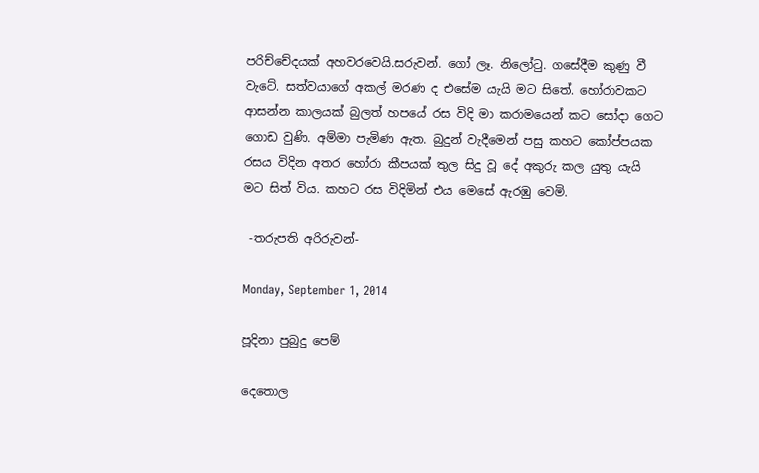පරිච්චේදයක් අහවරවෙයි.සරුවන්. ගෝ ලෑ. නිලෝටු. ගසේදීම කුණු වී වැටේ. සත්වයාගේ අකල් මරණ ද එසේම යැයි මට සිතේ. හෝරාවකට ආසන්න කාලයක් බුලත් හපයේ රස විදි මා කරාමයෙන් කට සෝදා ගෙට ගොඩ වුණි. අම්මා පැමිණ ඇත. බුදුන් වැදීමෙන් පසු කහට කෝප්පයක රසය විදින අතර හෝරා කීපයක් තුල සිදු වූ දේ අකුරු කල යුතු යැයි මට සිත් විය. කහට රස විදිමින් එය මෙසේ ඇරඹු වෙමි.

 -තරුපති අරිරුවන්-

Monday, September 1, 2014

පූදිනා පුබුදු පෙම්

දෙතොල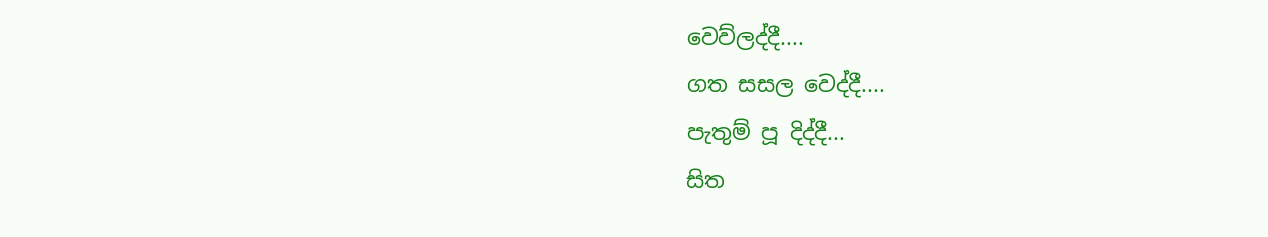වෙව්ලද්දී....
ගත සසල වෙද්දී....
පැතුම් පූ දිද්දී...
සිත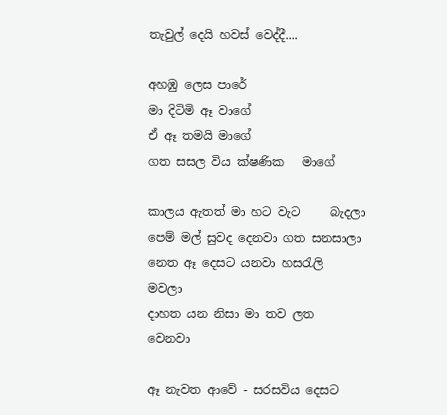තැවුල් දෙයි හවස් වෙද්දී....

අහඹු ලෙස පාරේ
මා දිටිමි ඈ වාගේ
ඒ ඈ තමයි මාගේ
ගත සසල විය ක්ෂණික   මාගේ

කාලය ඇතත් මා හට වැට     බැදලා
පෙම් මල් සුවද දෙනවා ගත සනසාලා
නෙත ඈ දෙසට යනවා හසරැලි      මවලා
දාහත යන නිසා මා තව ලත  වෙනවා

ඈ නැවත ආවේ - සරසවිය දෙසට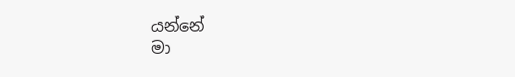යන්නේ
මා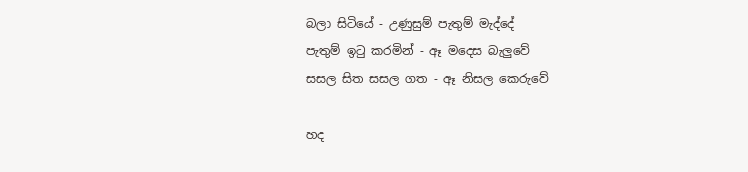බලා සිටියේ - උණුසුම් පැතුම් මැද්දේ
පැතුම් ඉටු කරමින් - ඈ මදෙස බැලුවේ
සසල සිත සසල ගත - ඈ නිසල කෙරුවේ

හද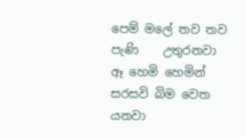පෙම් මලේ තව තව පැණි    උතුරනවා
ඈ හෙමි හෙමින් සරසවි බිම වෙත          යනවා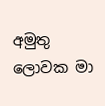අමුතු ලොවක මා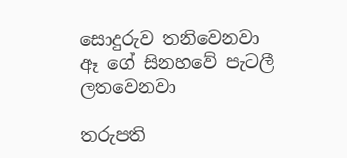සොදුරුව තනිවෙනවා
ඈ ගේ සිනහවේ පැටලී ලතවෙනවා

තරුපති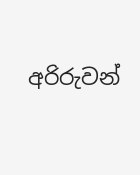අරිරුවන්